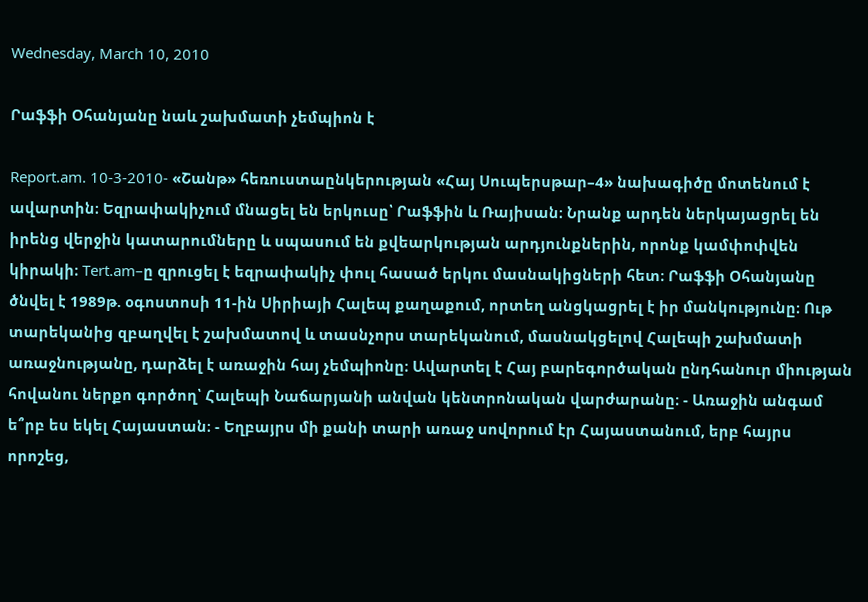Wednesday, March 10, 2010

Րաֆֆի Օհանյանը նաև շախմատի չեմպիոն է

Report.am. 10-3-2010- «Շանթ» հեռուստաընկերության «Հայ Սուպերսթար–4» նախագիծը մոտենում է ավարտին։ Եզրափակիչում մնացել են երկուսը՝ Րաֆֆին և Ռայիսան։ Նրանք արդեն ներկայացրել են իրենց վերջին կատարումները և սպասում են քվեարկության արդյունքներին, որոնք կամփոփվեն կիրակի։ Tert.am–ը զրուցել է եզրափակիչ փուլ հասած երկու մասնակիցների հետ։ Րաֆֆի Օհանյանը ծնվել է 1989թ. օգոստոսի 11-ին Սիրիայի Հալեպ քաղաքում, որտեղ անցկացրել է իր մանկությունը։ Ութ տարեկանից զբաղվել է շախմատով և տասնչորս տարեկանում, մասնակցելով Հալեպի շախմատի առաջնությանը, դարձել է առաջին հայ չեմպիոնը։ Ավարտել է Հայ բարեգործական ընդհանուր միության հովանու ներքո գործող՝ Հալեպի Նաճարյանի անվան կենտրոնական վարժարանը։ - Առաջին անգամ ե՞րբ ես եկել Հայաստան։ - Եղբայրս մի քանի տարի առաջ սովորում էր Հայաստանում, երբ հայրս որոշեց,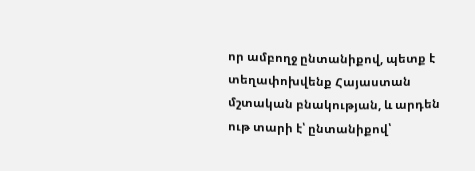որ ամբողջ ընտանիքով, պետք է տեղափոխվենք Հայաստան մշտական բնակության, և արդեն ութ տարի է՝ ընտանիքով՝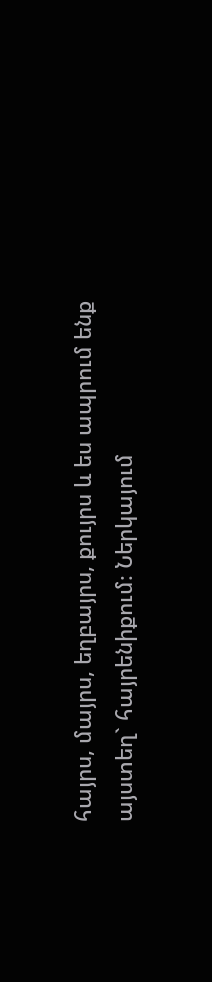հայրս, մայրս, եղբայրս, քույրս և ես ապրում ենք այստեղ` հայրենիքում։ Ներկայում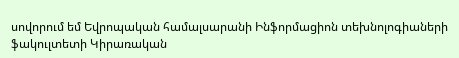սովորում եմ Եվրոպական համալսարանի Ինֆորմացիոն տեխնոլոգիաների ֆակուլտետի Կիրառական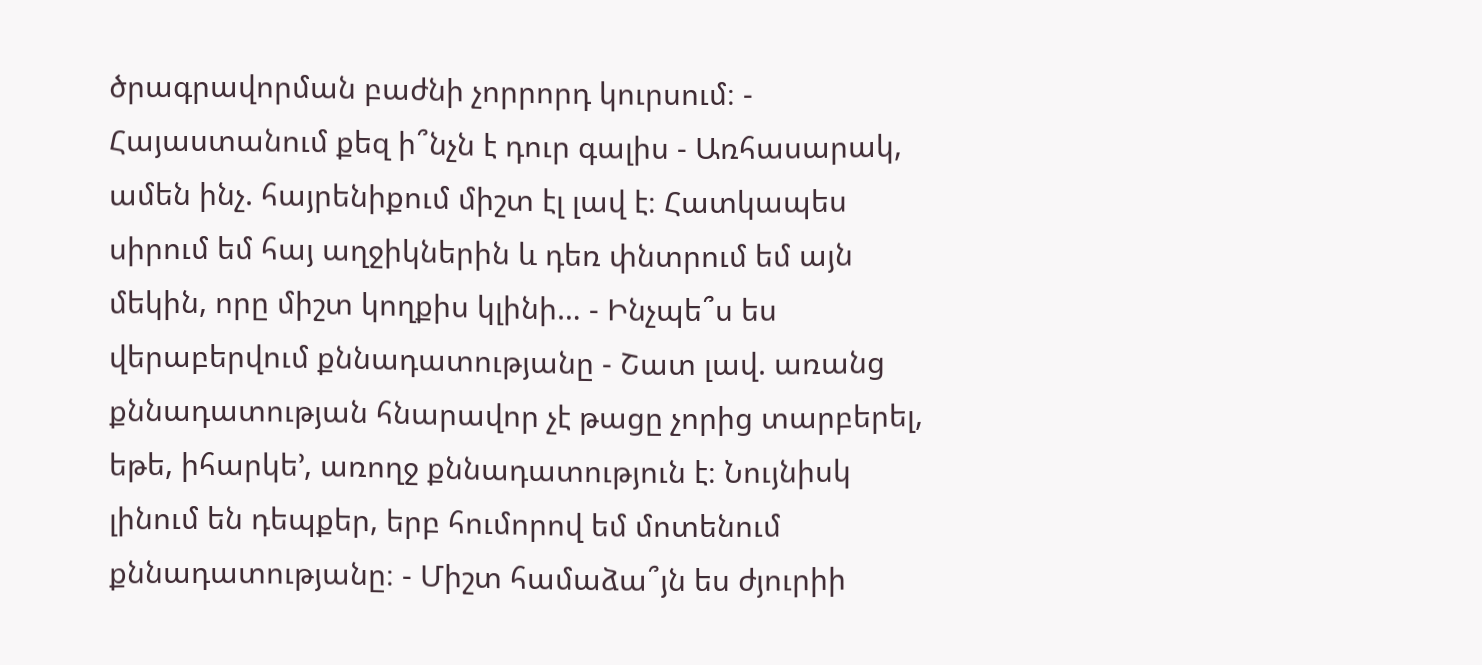ծրագրավորման բաժնի չորրորդ կուրսում։ - Հայաստանում քեզ ի՞նչն է դուր գալիս - Առհասարակ, ամեն ինչ. հայրենիքում միշտ էլ լավ է։ Հատկապես սիրում եմ հայ աղջիկներին և դեռ փնտրում եմ այն մեկին, որը միշտ կողքիս կլինի… - Ինչպե՞ս ես վերաբերվում քննադատությանը - Շատ լավ. առանց քննադատության հնարավոր չէ թացը չորից տարբերել, եթե, իհարկե’, առողջ քննադատություն է։ Նույնիսկ լինում են դեպքեր, երբ հումորով եմ մոտենում քննադատությանը։ - Միշտ համաձա՞յն ես ժյուրիի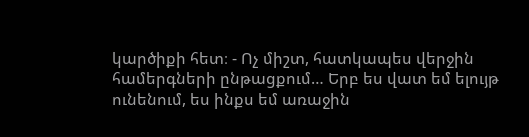կարծիքի հետ։ - Ոչ միշտ, հատկապես վերջին համերգների ընթացքում… Երբ ես վատ եմ ելույթ ունենում, ես ինքս եմ առաջին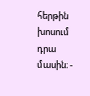հերթին խոսում դրա մասին։ -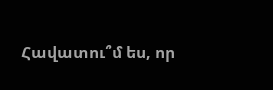Հավատու՞մ ես, որ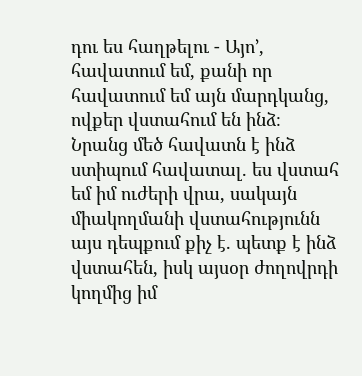դու ես հաղթելու - Այո’, հավատում եմ, քանի որ հավատում եմ այն մարդկանց, ովքեր վստահում են ինձ։ Նրանց մեծ հավատն է ինձ ստիպում հավատալ. ես վստահ եմ իմ ուժերի վրա, սակայն միակողմանի վստահությունն այս դեպքում քիչ է. պետք է ինձ վստահեն, իսկ այսօր ժողովրդի կողմից իմ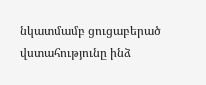նկատմամբ ցուցաբերած վստահությունը ինձ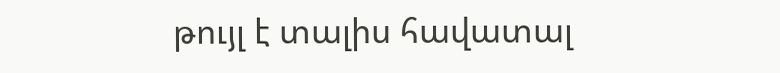թույլ է տալիս հավատալ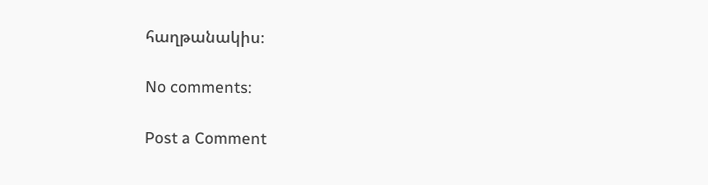հաղթանակիս։

No comments:

Post a Comment